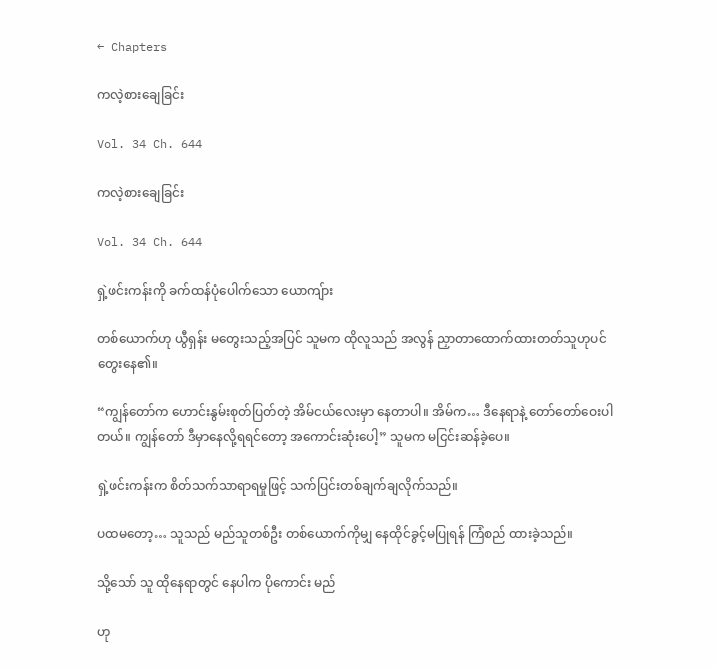← Chapters

ကလဲ့စားချေခြင်း

Vol. 34 Ch. 644

ကလဲ့စားချေခြင်း

Vol. 34 Ch. 644

ရှဲ့ဖင်းကန်းကို ခက်ထန်ပုံပေါက်သော ယောကျ်ား

တစ်ယောက်ဟု ယွီရှန်း မတွေးသည့်အပြင် သူမက ထိုလူသည် အလွန် ညှာတာထောက်ထားတတ်သူဟုပင် တွေးနေ၏။

“ကျွန်တော်က ဟောင်းနွမ်းစုတ်ပြတ်တဲ့ အိမ်ငယ်လေးမှာ နေတာပါ။ အိမ်က… ဒီနေရာနဲ့ တော်တော်ဝေးပါတယ်။ ကျွန်တော် ဒီမှာနေလို့ရရင်တော့ အကောင်းဆုံးပေါ့” သူမက မငြင်းဆန်ခဲ့ပေ။

ရှဲ့ဖင်းကန်းက စိတ်သက်သာရာရမှုဖြင့် သက်ပြင်းတစ်ချက်ချလိုက်သည်။

ပထမတော့… သူသည် မည်သူတစ်ဦး တစ်ယောက်ကိုမျှ နေထိုင်ခွင့်မပြုရန် ကြံစည် ထားခဲ့သည်။

သို့သော် သူ ထိုနေရာတွင် နေပါက ပိုကောင်း မည်

ဟု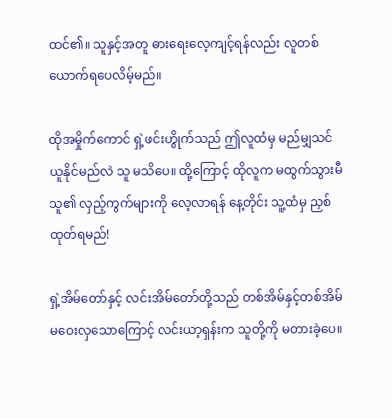ထင်၏။ သူနှင့်အတူ ဓားရေးလေ့ကျင့်ရန်လည်း လူတစ်ယောက်ရပေလိမ့်မည်။

ထိုအမှိုက်ကောင် ရှဲ့ဖင်းဟွိုက်သည် ဤလူထံမှ မည်မျှသင်ယူနိုင်မည်လဲ သူ မသိပေ။ ထို့ကြောင့် ထိုလူက မထွက်သွားမီ သူ၏ လှည့်ကွက်များကို လေ့လာရန် နေ့တိုင်း သူ့ထံမှ ညှစ်ထုတ်ရမည်!

ရှဲ့အိမ်တော်နှင့် လင်းအိမ်တော်တို့သည် တစ်အိမ်နှင့်တစ်အိမ် မဝေးလှသောကြောင့် လင်းယာ့ရှန်းက သူတို့ကို မတားခဲ့ပေ။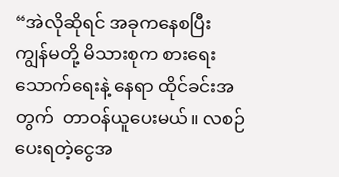“အဲလိုဆိုရင် အခုကနေစပြီး ကျွန်မတို့ မိသားစုက စားရေးသောက်ရေးနဲ့ နေရာ ထိုင်ခင်းအတွက်  တာဝန်ယူပေးမယ်။ လစဉ်ပေးရတဲ့ငွေအ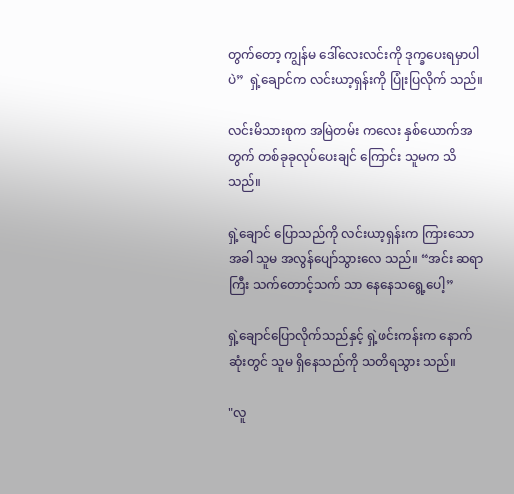တွက်တော့ ကျွန်မ ဒေါ်လေးလင်းကို ဒုက္ခပေးရမှာပါပဲ”  ရှဲ့ချောင်က လင်းယာ့ရှန်းကို ပြုံးပြလိုက် သည်။

လင်းမိသားစုက အမြဲတမ်း ကလေး နှစ်ယောက်အတွက် တစ်ခုခုလုပ်ပေးချင် ကြောင်း သူမက သိသည်။

ရှဲ့ချောင် ပြောသည်ကို လင်းယာ့ရှန်းက ကြားသောအခါ သူမ အလွန်ပျော်သွားလေ သည်။ “အင်း ဆရာကြီး သက်တောင့်သက် သာ နေနေသရွေ့ပေါ့”

ရှဲ့ချောင်ပြောလိုက်သည်နှင့် ရှဲ့ဖင်းကန်းက နောက်ဆုံးတွင် သူမ ရှိနေသည်ကို သတိရသွား သည်။

"လူ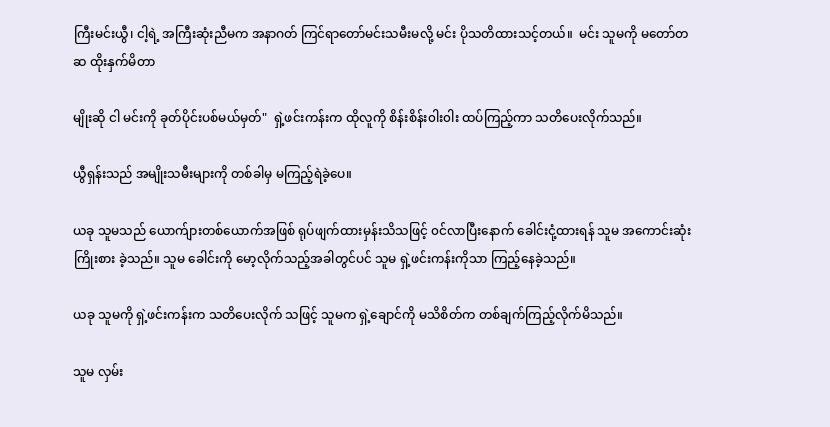ကြီးမင်းယွီ၊ ငါ့ရဲ့ အကြီးဆုံးညီမက အနာဂတ် ကြင်ရာတော်မင်းသမီးမလို့ မင်း ပိုသတိထားသင့်တယ်။  မင်း သူမကို မတော်တဆ ထိုးနှက်မိတာ

မျိုးဆို ငါ မင်းကို ခုတ်ပိုင်းပစ်မယ်မှတ်"  ရှဲ့ဖင်းကန်းက ထိုလူကို စိန်းစိန်း၀ါး၀ါး ထပ်ကြည့်ကာ သတိပေးလိုက်သည်။

ယွီရှန်းသည် အမျိုးသမီးများကို တစ်ခါမှ မကြည့်ရဲခဲ့ပေ။

ယခု သူမသည် ယောက်ျားတစ်ယောက်အဖြစ် ရုပ်ဖျက်ထားမှန်းသိသဖြင့် ၀င်လာပြီးနောက် ခေါင်းငုံ့ထားရန် သူမ အကောင်းဆုံး ကြိုးစား ခဲ့သည်။ သူမ ခေါင်းကို မော့လိုက်သည့်အခါတွင်ပင် သူမ ရှဲ့ဖင်းကန်းကိုသာ ကြည့်နေခဲ့သည်။

ယခု သူမကို ရှဲ့ဖင်းကန်းက သတိပေးလိုက် သဖြင့် သူမက ရှဲ့ချောင်ကို မသိစိတ်က တစ်ချက်ကြည့်လိုက်မိသည်။

သူမ လှမ်း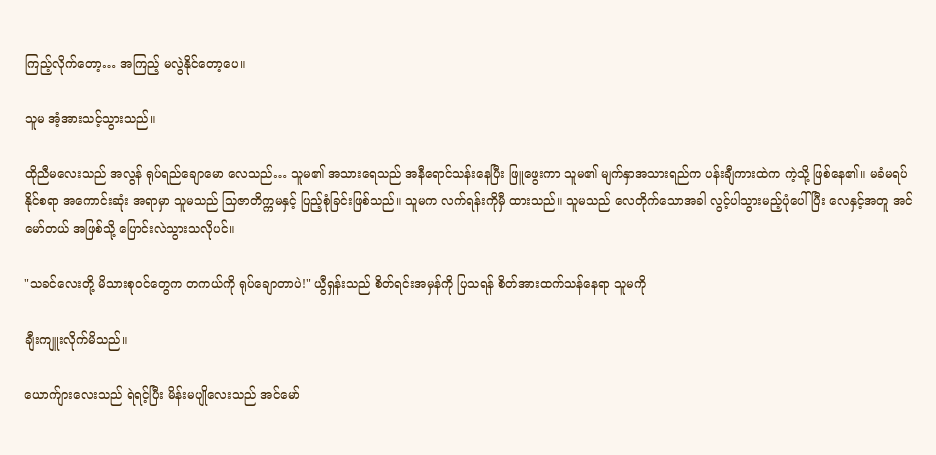ကြည့်လိုက်တော့… အကြည့် မလွဲနိုင်တော့ပေ။

သူမ အံ့အားသင့်သွားသည်။

ထိုညီမလေးသည် အလွန် ရုပ်ရည်ချောမော လေသည်… သူမ၏ အသားရေသည် အနီရောင်သန်းနေပြီး ဖြူဖွေးကာ သူမ၏ မျက်နှာအသားရည်က ပန်းချီကားထဲက ကဲ့သို့ ဖြစ်နေ၏။ မခံမရပ်နိုင်စရာ အကောင်းဆုံး အရာမှာ သူမသည် သြဇာတိက္ကမနှင့် ပြည့်စုံခြင်းဖြစ်သည်။ သူမက လက်ရန်းကိုမှီ ထားသည်။ သူမသည် လေတိုက်သောအခါ လွင့်ပါသွားမည့်ပုံပေါ်ပြီး လေနှင့်အတူ အင်မော်တယ် အဖြစ်သို့ ပြောင်းလဲသွားသလိုပင်။

"သခင်လေးတို့ မိသားစုဝင်တွေက တကယ်ကို ရုပ်ချောတာပဲ!" ယွီရှန်းသည် စိတ်ရင်းအမှန်ကို ပြသရန် စိတ်အားထက်သန်နေရာ သူမကို

ချီးကျူးလိုက်မိသည်။

ယောက်ျားလေးသည် ရဲရင့်ပြီး မိန်းမပျိုလေးသည် အင်မော်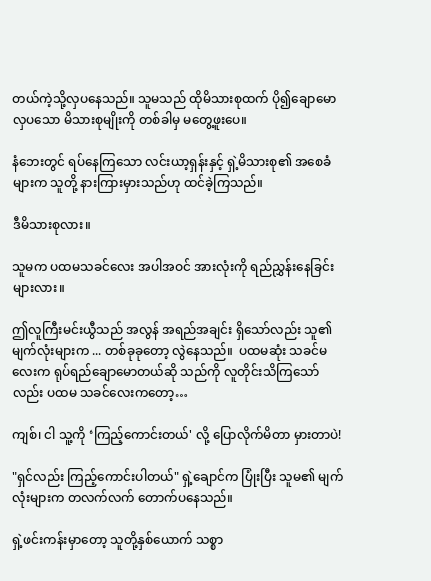တယ်ကဲ့သို့လှပနေသည်။ သူမသည် ထိုမိသားစုထက် ပို၍ချောမောလှပသော မိသားစုမျိုးကို တစ်ခါမှ မတွေ့ဖူးပေ။

နံဘေးတွင် ရပ်နေကြသော လင်းယာ့ရှန်းနှင့် ရှဲ့မိသားစု၏ အစေခံများက သူတို့ နားကြားမှားသည်ဟု ထင်ခဲ့ကြသည်။

ဒီမိသားစုလား။

သူမက ပထမသခင်လေး အပါအဝင် အားလုံးကို ရည်ညွှန်းနေခြင်းများလား။

ဤလူကြီးမင်းယွီသည် အလွန် အရည်အချင်း ရှိသော်လည်း သူ၏မျက်လုံးများက ... တစ်ခုခုတော့ လွဲနေသည်။  ပထမဆုံး သခင်မလေးက ရုပ်ရည်ချောမောတယ်ဆို သည်ကို လူတိုင်းသိကြသော်လည်း ပထမ သခင်လေးကတော့…

ကျစ်၊ ငါ သူ့ကို ‘ကြည့်ကောင်းတယ်' လို့ ပြောလိုက်မိတာ မှားတာပဲ!

"ရှင်လည်း ကြည့်ကောင်းပါတယ်" ရှဲ့ချောင်က ပြုံးပြီး သူမ၏ မျက်လုံးများက တလက်လက် တောက်ပနေသည်။

ရှဲ့ဖင်းကန်းမှာတော့ သူတို့နှစ်ယောက် သစ္စာ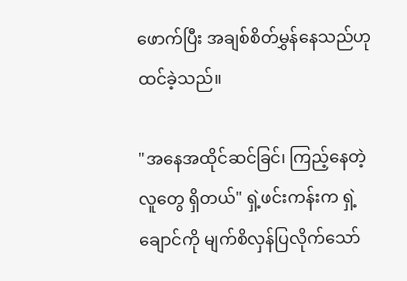ဖောက်ပြီး အချစ်စိတ်မွှန်နေသည်ဟု ထင်ခဲ့သည်။

"အနေအထိုင်ဆင်ခြင်၊ ကြည့်နေတဲ့လူတွေ ရှိတယ်" ရှဲ့ဖင်းကန်းက ရှဲ့ချောင်ကို မျက်စိလှန်ပြလိုက်သော်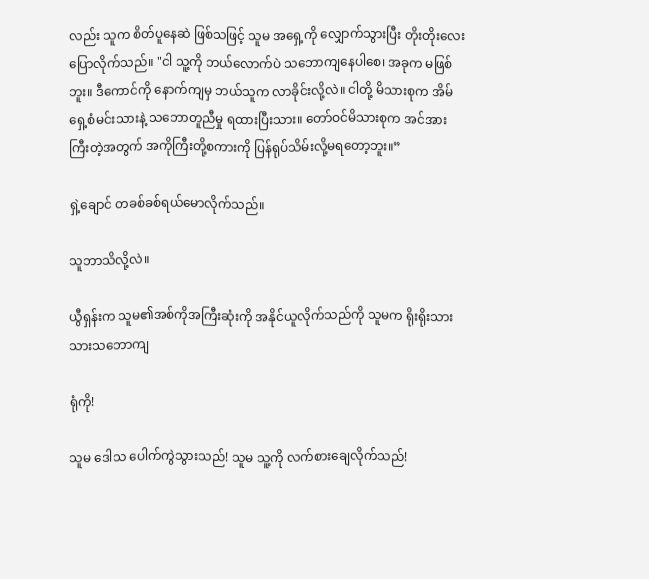လည်း သူက စိတ်ပူနေဆဲ ဖြစ်သဖြင့် သူမ အရှေ့ကို လျှောက်သွားပြီး တိုးတိုးလေး ပြောလိုက်သည်။ "ငါ သူ့ကို ဘယ်လောက်ပဲ သဘောကျနေပါစေ၊ အခုက မဖြစ်ဘူး။ ဒီကောင်ကို နောက်ကျမှ ဘယ်သူက လာခိုင်းလို့လဲ။ ငါတို့ မိသားစုက အိမ်ရှေ့စံမင်းသားနဲ့ သဘောတူညီမှု ရထားပြီးသား။ တော်ဝင်မိသားစုက အင်အားကြီးတဲ့အတွက် အကိုကြီးတို့စကားကို ပြန်ရုပ်သိမ်းလို့မရတော့ဘူး။”

ရှဲ့ချောင် တခစ်ခစ်ရယ်မောလိုက်သည်။

သူဘာသိလို့လဲ။

ယွီရှန်းက သူမ၏အစ်ကိုအကြီးဆုံးကို အနိုင်ယူလိုက်သည်ကို သူမက ရိုးရိုးသားသားသဘောကျ

ရုံကို!

သူမ ဒေါသ ပေါက်ကွဲသွားသည်! သူမ သူ့ကို လက်စားချေလိုက်သည်!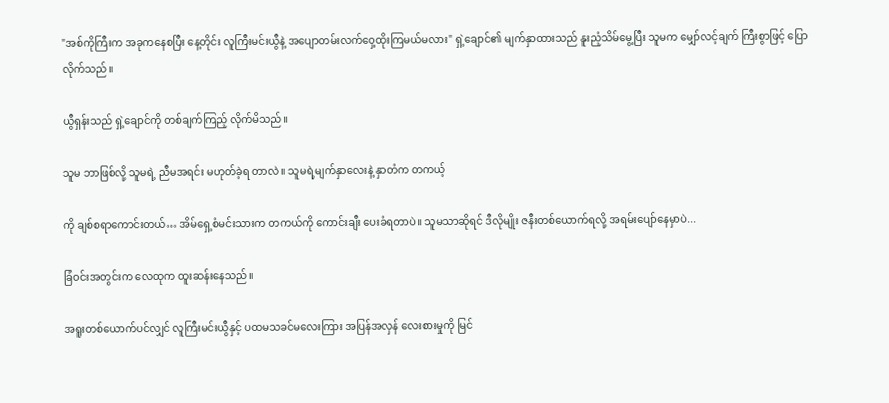"အစ်ကိုကြီးက အခုကနေစပြီး နေ့တိုင်း လူကြီးမင်းယွီနဲ့ အပျောတမ်းလက်၀ှေ့ထိုးကြမယ်မလား" ရှဲ့ချောင်၏ မျက်နှာထားသည် နူးညံ့သိမ်မွေ့ပြီး သူမက မျှော်လင့်ချက် ကြီးစွာဖြင့် ပြောလိုက်သည်။

ယွီရှန်းသည် ရှဲ့ချောင်ကို တစ်ချက်ကြည့် လိုက်မိသည်။

သူမ ဘာဖြစ်လို့ သူမရဲ့ ညီမအရင်း မဟုတ်ခဲ့ရ တာလဲ။ သူမရဲ့မျက်နှာလေးနဲ့ နှာတံက တကယ့်

ကို ချစ်စရာကောင်းတယ်… အိမ်ရှေ့စံမင်းသားက တကယ်ကို ကောင်းချီး ပေးခံရတာပဲ။ သူမသာဆိုရင် ဒီလိုမျိုး ဇနီးတစ်ယောက်ရလို့ အရမ်းပျော်နေမှာပဲ...

ခြံဝင်းအတွင်းက လေထုက ထူးဆန်းနေသည်။

အရူးတစ်ယောက်ပင်လျှင် လူကြီးမင်းယွီနှင့် ပထမသခင်မလေးကြား အပြန်အလှန် လေးစားမှုကို မြင်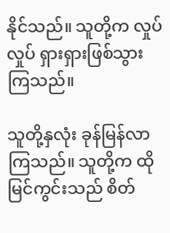နိုင်သည်။ သူတို့က လှုပ်လှုပ် ရှားရှားဖြစ်သွားကြသည်။

သူတို့နှလုံး ခုန်မြန်လာကြသည်။ သူတို့က ထိုမြင်ကွင်းသည် စိတ်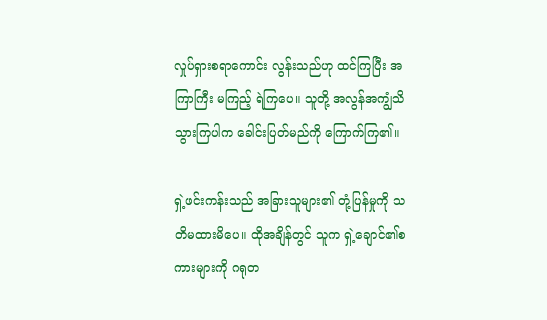လှုပ်ရှားစရာကောင်း လွန်းသည်ဟု ထင်ကြပြီး အကြာကြီး မကြည့် ရဲကြပေ။ သူတို့ အလွန်အကျွံသိသွားကြပါက ခေါင်းပြတ်မည်ကို ကြောက်ကြ၏။

ရှဲ့ဖင်းကန်းသည် အခြားသူများ၏ တုံ့ပြန်မှုကို သတိမထားမိပေ။ ထိုအချိန်တွင် သူက ရှဲ့ချောင်၏စကားများကို ဂရုတ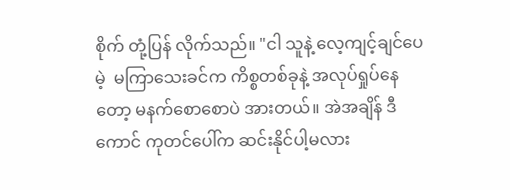စိုက် တုံ့ပြန် လိုက်သည်။ "ငါ သူနဲ့ လေ့ကျင့်ချင်ပေမဲ့  မကြာသေးခင်က ကိစ္စတစ်ခုနဲ့ အလုပ်ရှုပ်နေတော့ မနက်စောစောပဲ အားတယ်။ အဲအချိန် ဒီကောင် ကုတင်ပေါ်က ဆင်းနိုင်ပါ့မလား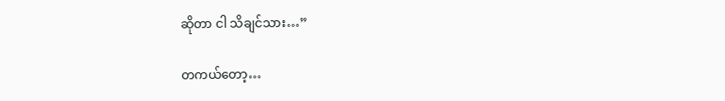ဆိုတာ ငါ သိချင်သား…”

တကယ်တော့…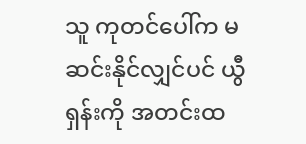သူ ကုတင်ပေါ်က မဆင်းနိုင်လျှင်ပင် ယွီရှန်းကို အတင်းထ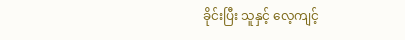ခိုင်းပြီး သူနှင့် လေ့ကျင့်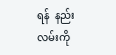ရန်  နည်းလမ်းကို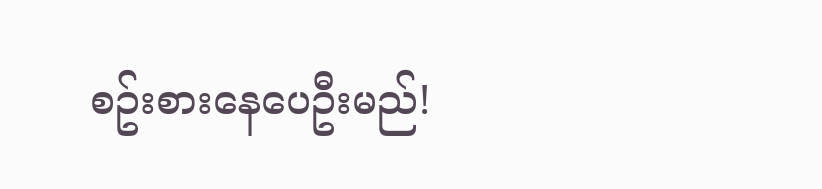စဥ်းစားနေပေဦးမည်!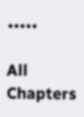•••••

All Chapters